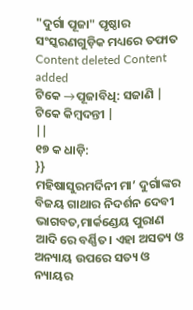"ଦୁର୍ଗା ପୂଜା" ପୃଷ୍ଠାର ସଂସ୍କରଣଗୁଡ଼ିକ ମଧ୍ୟରେ ତଫାତ
Content deleted Content added
ଟିକେ →ପୂଜାବିଧି: ସଜାଣି |
ଟିକେ କିମ୍ବଦନ୍ତୀ |
||
୧୭ କ ଧାଡ଼ି:
}}
ମହିଷାସୁରମର୍ଦିନୀ ମା’ ଦୁର୍ଗାଙ୍କର ବିଜୟ ଗାଥାର ନିଦର୍ଶନ ଦେବୀ ଭାଗବତ,ମାର୍କଣ୍ଡେୟ ପୁରାଣ ଆଦି ରେ ବର୍ଣ୍ଣିତ। ଏହା ଅସତ୍ୟ ଓ ଅନ୍ୟାୟ ଉପରେ ସତ୍ୟ ଓ ନ୍ୟାୟର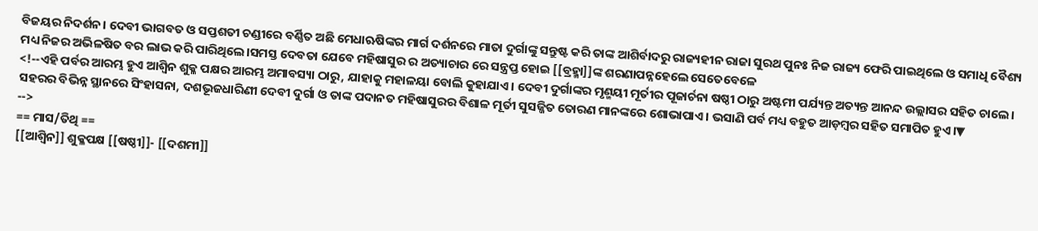ବିଜୟର ନିଦର୍ଶନ। ଦେବୀ ଭାଗବତ ଓ ସପ୍ତଶତୀ ଚଣ୍ଡୀରେ ବର୍ଣ୍ଣିତ ଅଛି ମେଧାଋଷିଙ୍କର ମାର୍ଗ ଦର୍ଶନରେ ମାତା ଦୁର୍ଗାଙ୍କୁ ସନ୍ତୁଷ୍ଟ କରି ତାଙ୍କ ଆଶିର୍ବାଦରୁ ରାଜ୍ୟହୀନ ରାଜା ସୁରଥ ପୁନଃ ନିଜ ରାଜ୍ୟ ଫେରି ପାଇଥିଲେ ଓ ସମାଧି ବୈଶ୍ୟ ମଧ୍ୟ ନିଜର ଅଭିଳଷିତ ବର ଲାଭ କରି ପାରିଥିଲେ।ସମସ୍ତ ଦେବତା ଯେବେ ମହିଷାସୁର ର ଅତ୍ୟାଚାର ରେ ସନ୍ତ୍ରପ୍ତ ହୋଇ [[ବ୍ରହ୍ମା]]ଙ୍କ ଶରଣାପନ୍ନହେଲେ ସେତେବେଳେ
<!--ଏହି ପର୍ବର ଆରମ୍ଭ ହୁଏ ଆଶ୍ୱିନ ଶୁକ୍ଳ ପକ୍ଷର ଆରମ୍ଭ ଅମାବସ୍ୟା ଠାରୁ, ଯାହାକୁ ମହାଳୟା ବୋଲି କୁହାଯାଏ। ଦେବୀ ଦୁର୍ଗାଙ୍କର ମୃଣ୍ମୟୀ ମୂର୍ତୀର ପୂଜାର୍ଚନା ଷଷ୍ଠୀ ଠାରୁ ଅଷ୍ଟମୀ ପର୍ଯ୍ୟନ୍ତ ଅତ୍ୟନ୍ତ ଆନନ୍ଦ ଉଲ୍ଲାସର ସହିତ ଚାଲେ। ସହରର ବିଭିନ୍ନ ସ୍ଥାନରେ ସିଂହାସନା, ଦଶଭୂଜଧାରିଣୀ ଦେବୀ ଦୁର୍ଗା ଓ ତାଙ୍କ ପଦାନତ ମହିଷାସୁରର ବିଶାଳ ମୂର୍ତୀ ସୁସଜ୍ଜିତ ତୋରଣ ମାନଙ୍କରେ ଶୋଭାପାଏ। ଭସାଣି ପର୍ବ ମଧ୍ୟ ବହୁତ ଆଡ଼ମ୍ବର ସହିତ ସମାପିତ ହୁଏ।▼
-->
== ମାସ/ତିଥି ==
[[ଆଶ୍ୱିନ]] ଶୁକ୍ଳପକ୍ଷ [[ଷଷ୍ଠୀ]]- [[ଦଶମୀ]]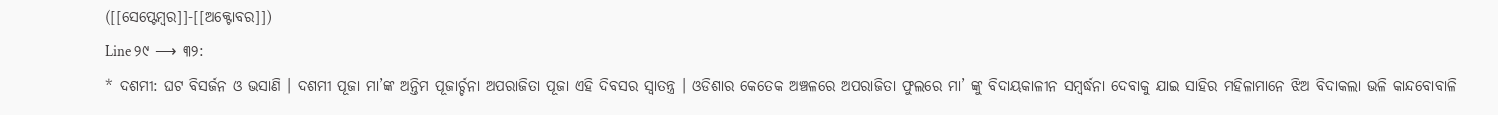([[ସେପ୍ଟେମ୍ବର]]-[[ଅକ୍ଟୋବର]])
Line ୨୯ ⟶ ୩୨:
* ଦଶମୀ: ଘଟ ବିସର୍ଜନ ଓ ଭସାଣି । ଦଶମୀ ପୂଜା ମା’ଙ୍କ ଅନ୍ତିମ ପୂଜାର୍ଚ୍ଚନା ଅପରାଜିତା ପୂଜା ଏହି ଦିବସର ସ୍ଵାତନ୍ତ୍ର । ଓଡିଶାର କେତେକ ଅଞ୍ଚଳରେ ଅପରାଜିତା ଫୁଲରେ ମା’ ଙ୍କୁ ବିଦାୟକାଳୀନ ସମ୍ବର୍ଦ୍ଧନା ଦେବାକୁ ଯାଇ ସାହିର ମହିଳାମାନେ ଝିଅ ବିଦାକଲା ଭଳି କାନ୍ଦବୋବାଳି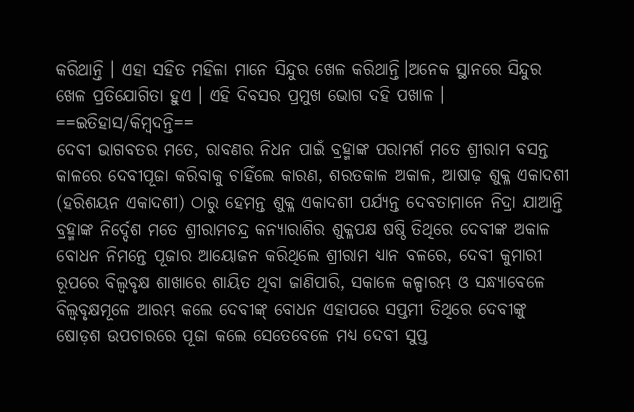କରିଥାନ୍ତି । ଏହା ସହିତ ମହିଳା ମାନେ ସିନ୍ଦୁର ଖେଳ କରିଥାନ୍ତି।ଅନେକ ସ୍ଥାନରେ ସିନ୍ଦୁର ଖେଳ ପ୍ରତିଯୋଗିତା ହୁଏ । ଏହି ଦିବସର ପ୍ରମୁଖ ଭୋଗ ଦହି ପଖାଳ ।
==ଇତିହାସ/କିମ୍ବଦନ୍ତି==
ଦେବୀ ଭାଗବତର ମତେ, ରାବଣର ନିଧନ ପାଇଁ ବ୍ରହ୍ମାଙ୍କ ପରାମର୍ଶ ମତେ ଶ୍ରୀରାମ ବସନ୍ତ କାଳରେ ଦେବୀପୂଜା କରିବାକୁ ଚାହିଁଲେ କାରଣ, ଶରତକାଳ ଅକାଳ, ଆଷାଢ଼ ଶୁକ୍ଳ ଏକାଦଶୀ (ହରିଶୟନ ଏକାଦଶୀ) ଠାରୁ ହେମନ୍ତ ଶୁକ୍ଳ ଏକାଦଶୀ ପର୍ଯ୍ୟନ୍ତ ଦେବତାମାନେ ନିଦ୍ରା ଯାଆନ୍ତି ବ୍ରହ୍ମାଙ୍କ ନିର୍ଦ୍ଦେଶ ମତେ ଶ୍ରୀରାମଚନ୍ଦ୍ର କନ୍ୟାରାଶିର ଶୁକ୍ଳପକ୍ଷ ଷଷ୍ଠି ତିଥିରେ ଦେବୀଙ୍କ ଅକାଳ ବୋଧନ ନିମନ୍ତେ ପୂଜାର ଆୟୋଜନ କରିଥିଲେ ଶ୍ରୀରାମ ଧ୍ୟାନ ବଳରେ, ଦେବୀ କୁମାରୀ ରୂପରେ ବିଲ୍ଵବୃକ୍ଷ ଶାଖାରେ ଶାୟିତ ଥିବା ଜାଣିପାରି, ସକାଳେ କଳ୍ପାରମ୍ଭ ଓ ସନ୍ଧ୍ୟାବେଳେ ବିଲ୍ଵବୃକ୍ଷମୂଳେ ଆରମ୍ଭ କଲେ ଦେବୀଙ୍କ୍ ବୋଧନ ଏହାପରେ ସପ୍ତମୀ ତିଥିରେ ଦେବୀଙ୍କୁ ଷୋଡ଼ଶ ଉପଚାରରେ ପୂଜା କଲେ ସେତେବେଳେ ମଧ୍ୟ ଦେବୀ ସୁପ୍ତ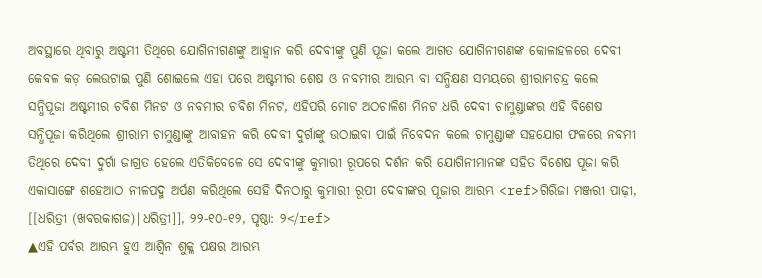ଅବସ୍ଥାରେ ଥିବାରୁ ଅଷ୍ଟମୀ ତିଥିରେ ଯୋଗିନୀଗଣଙ୍କୁ ଆହ୍ଵାନ କରି ଦେବୀଙ୍କୁ ପୁଣି ପୂଜା କଲେ ଆଗତ ଯୋଗିନୀଗଣଙ୍କ କୋଳାହଳରେ ଦେବୀ କେବଳ କଡ଼ ଲେଉଟାଇ ପୁଣି ଶୋଇଲେ ଏହା ପରେ ଅଷ୍ଟମୀର ଶେଷ ଓ ନବମୀର ଆରମ୍ଭ ବା ସନ୍ଧିକ୍ଷଣ ସମୟରେ ଶ୍ରୀରାମଚନ୍ଦ୍ର କଲେ ସନ୍ଧିପୂଜା ଅଷ୍ଟମୀର ଚବିଶ ମିନଟ ଓ ନବମୀର ଚବିଶ ମିନଟ, ଏହିପରି ମୋଟ ଅଠଚାଳିଶ ମିନଟ ଧରି ଦେବୀ ଚାମୁଣ୍ଡାଙ୍କର ଏହି ବିଶେଷ ସନ୍ଧିପୂଜା କରିଥିଲେ ଶ୍ରୀରାମ ଚାମୁଣ୍ଡାଙ୍କୁ ଆବାହନ କରି ଦେବୀ ଦୁର୍ଗାଙ୍କୁ ଉଠାଇବା ପାଇଁ ନିବେଦନ କଲେ ଚାମୁଣ୍ଡାଙ୍କ ସହଯୋଗ ଫଳରେ ନବମୀ ତିଥିରେ ଦେବୀ ଦୁର୍ଗା ଜାଗ୍ରତ ହେଲେ ଏତିକିବେଳେ ସେ ଦେବୀଙ୍କୁ କୁମାରୀ ରୂପରେ ଦର୍ଶନ କରି ଯୋଗିନୀମାନଙ୍କ ସହିତ ବିଶେଷ ପୂଜା କରି ଏକାସାଙ୍ଗେ ଶହେଆଠ ନୀଳପଦ୍ମ ଅର୍ପଣ କରିଥିଲେ ସେହି ଦିନଠାରୁ କୁମାରୀ ରୂପୀ ଦେବୀଙ୍କର ପୂଜାର ଆରମ୍ଭ <ref>ଗିରିଜା ମଞ୍ଜରୀ ପାଢ଼ୀ, [[ଧରିତ୍ରୀ (ଖବରକାଗଜ)|ଧରିତ୍ରୀ]], ୨୨-୧୦-୧୨, ପୃଷ୍ଠା: ୨</ref>
▲ଏହି ପର୍ବର ଆରମ୍ଭ ହୁଏ ଆଶ୍ୱିନ ଶୁକ୍ଳ ପକ୍ଷର ଆରମ୍ଭ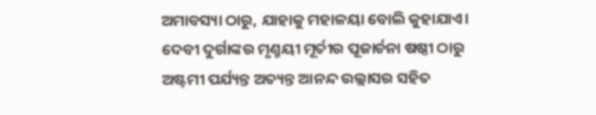ଅମାବସ୍ୟା ଠାରୁ, ଯାହାକୁ ମହାଳୟା ବୋଲି କୁହାଯାଏ। ଦେବୀ ଦୁର୍ଗାଙ୍କର ମୃଣ୍ମୟୀ ମୂର୍ତୀର ପୂଜାର୍ଚନା ଷଷ୍ଠୀ ଠାରୁ ଅଷ୍ଟମୀ ପର୍ଯ୍ୟନ୍ତ ଅତ୍ୟନ୍ତ ଆନନ୍ଦ ଉଲ୍ଲାସର ସହିତ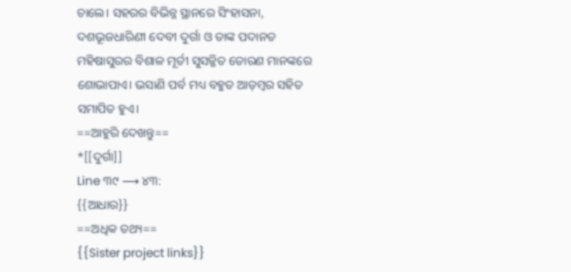ଚାଲେ। ସହରର ବିଭିନ୍ନ ସ୍ଥାନରେ ସିଂହାସନା, ଦଶଭୂଜଧାରିଣୀ ଦେବୀ ଦୁର୍ଗା ଓ ତାଙ୍କ ପଦାନତ ମହିଷାସୁରର ବିଶାଳ ମୂର୍ତୀ ସୁସଜ୍ଜିତ ତୋରଣ ମାନଙ୍କରେ ଶୋଭାପାଏ। ଭସାଣି ପର୍ବ ମଧ୍ୟ ବହୁତ ଆଡ଼ମ୍ବର ସହିତ ସମାପିତ ହୁଏ।
==ଆହୁରି ଦେଖନ୍ତୁ==
*[[ଦୁର୍ଗା]]
Line ୩୯ ⟶ ୪୩:
{{ଆଧାର}}
==ଅଧିକ ତଥ୍ୟ==
{{Sister project links}}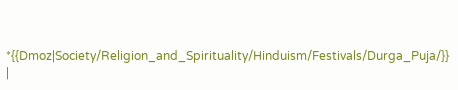*{{Dmoz|Society/Religion_and_Spirituality/Hinduism/Festivals/Durga_Puja/}}
|